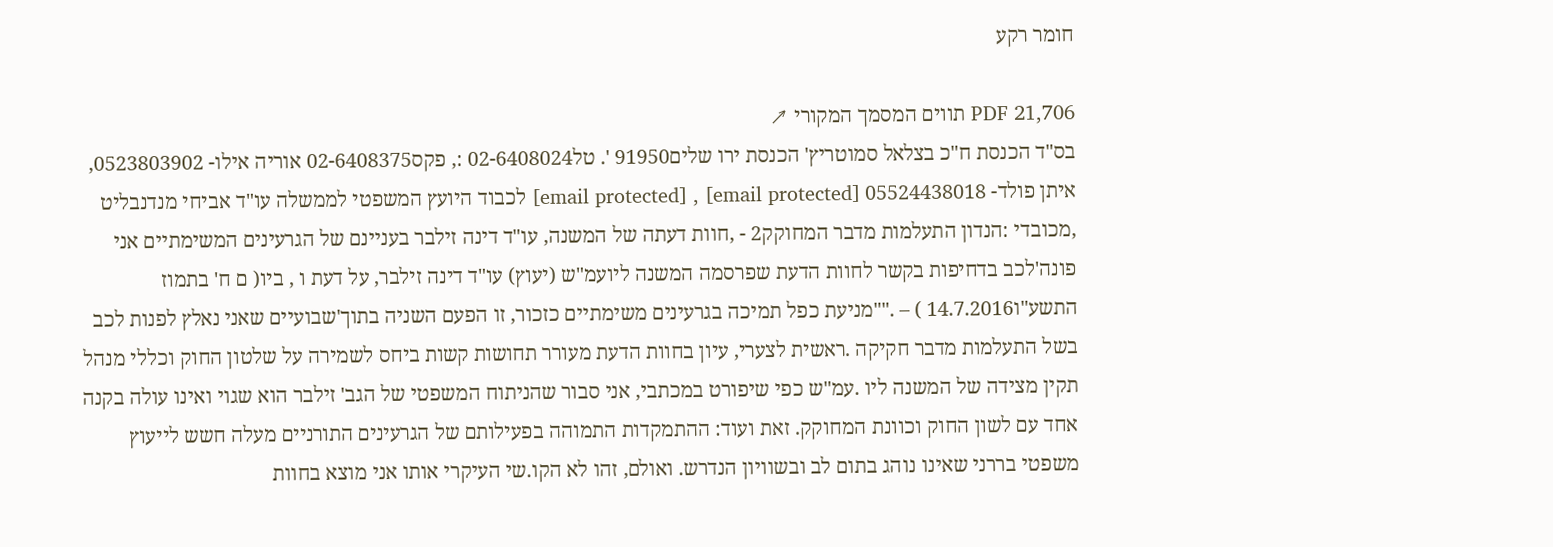חומר רקע

PDF 21,706 תווים המסמך המקורי ↗
בס"ד הכנסת ח"כ בצלאל סמוטריץ' הכנסת ירו שלים91950 '. טל02-6408024 :, פקס02-6408375 אוריה אילו- 0523803902, איתן פולד- 05524438018 [email protected] , [email protected] לכבוד היועץ המשפטי לממשלה עו"ד אביחי מנדנבליט ,מכובדי :הנדון התעלמות מדבר המחוקק2 - ,חוות דעתה של המשנה, עו"ד דינה זילבר בעניינם של הגרעינים המשימתיים אני פונה'לכב בדחיפות בקשר לחוות הדעת שפרסמה המשנה ליועמ"ש (יעוץ) עו"ד דינה זילבר, על דעת ו , ביו( ם ח' בתמוז התשע"ו14.7.2016 ) – .""מניעת כפל תמיכה בגרעינים משימתיים כזכור, זו הפעם השניה בתוך'שבועיים שאני נאלץ לפנות לכב בשל התעלמות מדבר חקיקה .ראשית לצערי, עיון בחוות הדעת מעורר תחושות קשות ביחס לשמירה על שלטון החוק וכללי מנהל תקין מצידה של המשנה ליו .עמ"ש כפי שיפורט במכתבי, אני סבור שהניתוח המשפטי של הגב' זילבר הוא שגוי ואינו עולה בקנה אחד עם לשון החוק וכוונת המחוקק. זאת ועוד: ההתמקדות התמוהה בפעילותם של הגרעינים התורניים מעלה חשש לייעוץ משפטי בררני שאינו נוהג בתום לב ובשוויון הנדרש. ואולם, זהו לא הקו.שי העיקרי אותו אני מוצא בחוות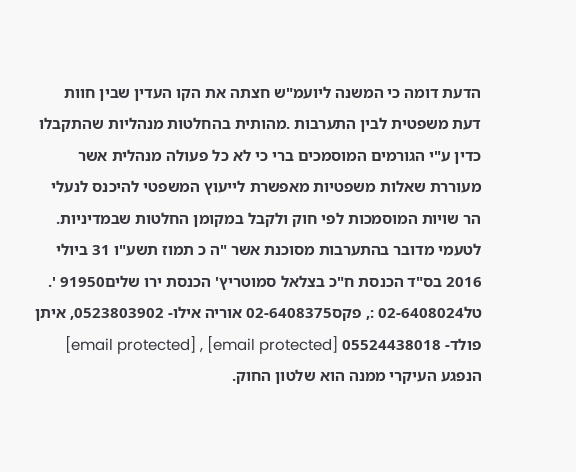הדעת דומה כי המשנה ליועמ"ש חצתה את הקו העדין שבין חוות דעת משפטית לבין התערבות .מהותית בהחלטות מנהליות שהתקבלו כדין ע"י הגורמים המוסמכים ברי כי לא כל פעולה מנהלית אשר מעוררת שאלות משפטיות מאפשרת לייעוץ המשפטי להיכנס לנעלי הר שויות המוסמכות לפי חוק ולקבל במקומן החלטות שבמדיניות. לטעמי מדובר בהתערבות מסוכנת אשר "ה כ תמוז תשע"ו 31 ביולי 2016 בס"ד הכנסת ח"כ בצלאל סמוטריץ' הכנסת ירו שלים91950 '. טל02-6408024 :, פקס02-6408375 אוריה אילו- 0523803902, איתן פולד- 05524438018 [email protected] , [email protected] הנפגע העיקרי ממנה הוא שלטון החוק.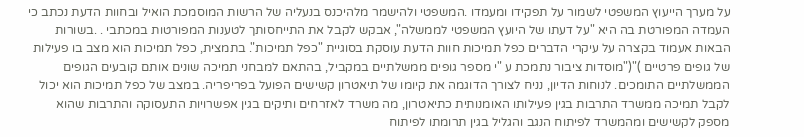על מערך הייעוץ המשפטי לשמור על תפקידו ומעמדו .המשפטי ולהישמר מלהיכנס בנעליה של הרשות המוסמכת הואיל ובחוות הדעת נכתב כי העמדה המפורטת בה היא "על דעתו של היועץ המשפטי לממשלה", אבקש לקבל את התייחסותך לטענות המפורטות במכתבי . .בשורות הבאות אעמוד בקצרה על עיקרי הדברים כפל תמיכות חוות הדעת עוסקת בסוגיית "כפל תמיכות". בתמצית, כפל תמיכות הוא מצב בו פעילות של גופים פרטיים )"("מוסדות ציבור נתמכת ע "י מספר גופים ממשלתיים במקביל, בהתאם למבחני תמיכה שונים אותם קובעים הגופים הממשלתיים התומכים. לנוחות הדיון, נניח לצורך הדוגמה את קיומו של תיאטרון קשישים הפועל בפריפריה. במצב של כפל תמיכות הוא יכול לקבל תמיכה ממשרד התרבות בגין פעילותו האומנותית כתיאטרון, מה משרד לאזרחים ותיקים בגין אפשרויות התעסוקה והתרבות שהוא מספק לקשישים ומהמשרד לפיתוח הנגב והגליל בגין תרומתו לפיתוח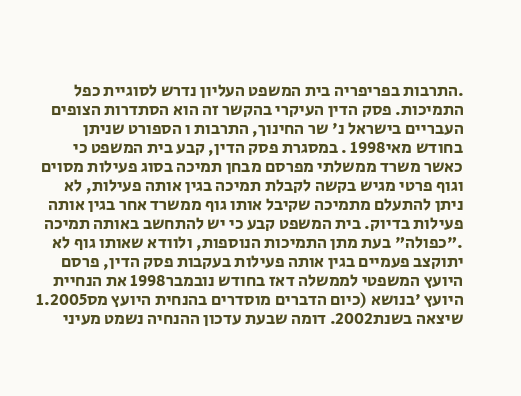.התרבות בפריפריה בית המשפט העליון נדרש לסוגיית כפל התמיכות. פסק הדין העיקרי בהקשר זה הוא הסתדרות הצופים העבריים בישראל נ' שר החינוך, התרבות ו הספורט שניתן בחודש מאי1998 . במסגרת פסק הדין, קבע בית המשפט כי כאשר משרד ממשלתי מפרסם מבחן תמיכה בסוג פעילות מסוים וגוף פרטי מגיש בקשה לקבלת תמיכה בגין אותה פעילות, לא ניתן להתעלם מתמיכה שקיבל אותו גוף ממשרד אחר בגין אותה פעילות בדיוק. בית המשפט קבע כי יש להתחשב באותה תמיכה ."כפולה" בעת מתן התמיכות הנוספות, ולוודא שאותו גוף לא יתוקצב פעמיים בגין אותה פעילות בעקבות פסק הדין, פרסם היועץ המשפטי לממשלה דאז בחודש נובמבר1998 את הנחיית היועץ 'בנושא (כיום הדברים מוסדרים בהנחית היועץ מס1.2005 שיצאה בשנת2002. דומה שבעת עדכון ההנחיה נשמט מעיני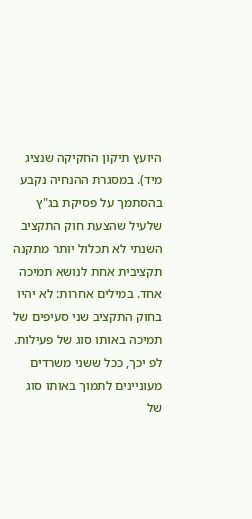היועץ תיקון החקיקה שנציג מיד). במסגרת ההנחיה נקבע בהסתמך על פסיקת בג"ץ שלעיל שהצעת חוק התקציב השנתי לא תכלול יותר מתקנה תקציבית אחת לנושא תמיכה אחד. במילים אחרות: לא יהיו בחוק התקציב שני סעיפים של תמיכה באותו סוג של פעילות. לפ יכך, ככל ששני משרדים מעוניינים לתמוך באותו סוג של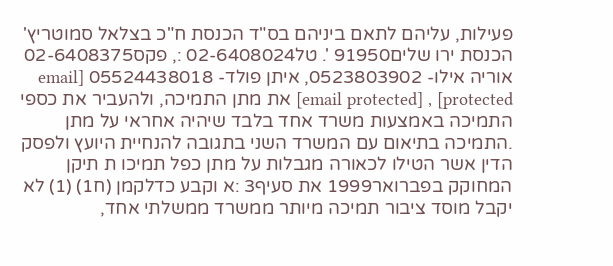פעילות, עליהם לתאם ביניהם בס"ד הכנסת ח"כ בצלאל סמוטריץ' הכנסת ירו שלים91950 '. טל02-6408024 :, פקס02-6408375 אוריה אילו- 0523803902, איתן פולד- 05524438018 [email protected] , [email protected] את מתן התמיכה, ולהעביר את כספי התמיכה באמצעות משרד אחד בלבד שיהיה אחראי על מתן .התמיכה בתיאום עם המשרד השני בתגובה להנחיית היועץ ולפסק הדין אשר הטילו לכאורה מגבלות על מתן כפל תמיכו ת תיקן המחוקק בפברואר1999 את סעיף3 :א וקבע כדלקמן (ח1) (1) לא יקבל מוסד ציבור תמיכה מיותר ממשרד ממשלתי אחד,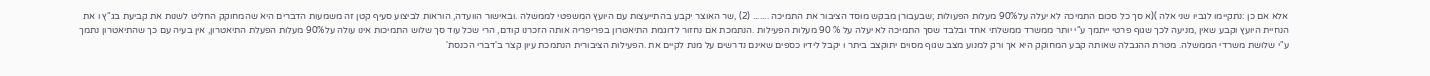אלא אם כן :נתקיימו לגביו שני אלה )(א סך כל סכום התמיכה לא יעלה על90% מעלות הפעולות ;שבעבורן מבקש מוסד הציבור את התמיכה ....... (2) ,שר האוצר יקבע בהתייעצות עם היועץ המשפטי לממשלה .ובאישור הוועדה, הוראות לביצוע סעיף קטן זה משמעות הדברים היא שהמחוקק החליט לשנות את קביעת בג"ץ ו את הנחיית היועץ וקבע שאין ,מניעה לכך שגוף פרטי ייתמך ע"י יותר ממשרד ממשלתי אחד ובלבד שסך התמיכה לא יעלה על % 90 מעלות הפעילות .הנתמכת אם נחזור לדוגמת התיאטרון בפריפריה אותה הזכרנו קודם, הרי שכל עוד סך שלוש התמיכות אינו עולה על90% מעלות הפעלת התיאטרון, אין בעיה עם כך שהתיאטרון נתמך ע"י שלושת משרדי הממשלה. מטרת ההגבלה שאותה קבע המחוקק היא אך ורק למנוע מצב שגוף מסוים יתוקצב ביתר ו יקבל לידיו כספים שאינם נדרשים על מנת לקיים את .הפעילות הציבורית הנתמכת עיון קצר ב'דברי הכנסת'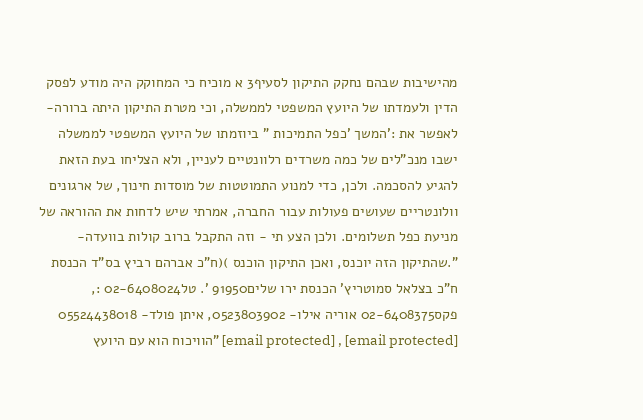מהישיבות שבהם נחקק התיקון לסעיף3 א מוכיח כי המחוקק היה מודע לפסק הדין ולעמדתו של היועץ המשפטי לממשלה, וכי מטרת התיקון היתה ברורה- לאפשר את :'המשך 'כפל התמיכות " ביוזמתו של היועץ המשפטי לממשלה ישבו מנכ"לים של כמה משרדים רלוונטיים לעניין, ולא הצליחו בעת הזאת להגיע להסכמה. ולכן, כדי למנוע התמוטטות של מוסדות חינוך, של ארגונים וולונטריים שעושים פעולות עבור החברה, אמרתי שיש לדחות את ההוראה של מניעת כפל תשלומים. ולכן הצע תי - וזה התקבל ברוב קולות בוועדה- ".שהתיקון הזה יוכנס, ואכן התיקון הוכנס )(ח"כ אברהם רביץ בס"ד הכנסת ח"כ בצלאל סמוטריץ' הכנסת ירו שלים91950 '. טל02-6408024 :, פקס02-6408375 אוריה אילו- 0523803902, איתן פולד- 05524438018 [email protected] , [email protected] "הוויכוח הוא עם היועץ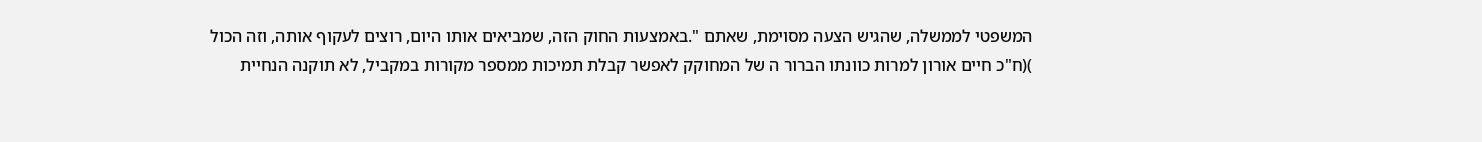המשפטי לממשלה, שהגיש הצעה מסוימת, שאתם ".באמצעות החוק הזה, שמביאים אותו היום, רוצים לעקוף אותה, וזה הכול )(ח"כ חיים אורון למרות כוונתו הברור ה של המחוקק לאפשר קבלת תמיכות ממספר מקורות במקביל, לא תוקנה הנחיית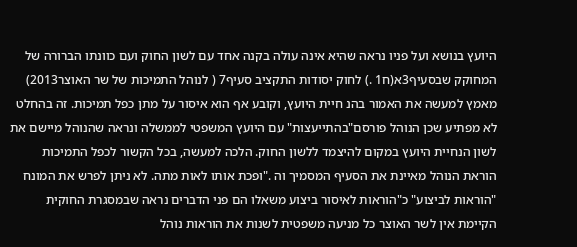היועץ בנושא ועל פניו נראה שהיא אינה עולה בקנה אחד עם לשון החוק ועם כוונתו הברורה של המחוקק שבסעיף3א(ח1 .) לחוק יסודות התקציב סעיף7 ( לנוהל התמיכות של שר האוצר2013) מאמץ למעשה את האמור בהנ חיית היועץ, וקובע אף הוא איסור על מתן כפל תמיכות. זה בהחלט לא מפתיע שכן הנוהל פורסם"בהתייעצות" עם היועץ המשפטי לממשלה ונראה שהנוהל מיישם את לשון הנחיית היועץ במקום להיצמד ללשון החוק. הלכה למעשה, בכל הקשור לכפל התמיכות הוראת הנוהל מאיינת את הסעיף המסמיך וה ."ופכת אותו לאות מתה. לא ניתן לפרש את המונח "הוראות לביצוע" כ"הוראות לאיסור ביצוע משאלו הם פני הדברים נראה שבמסגרת החוקית הקיימת אין לשר האוצר כל מניעה משפטית לשנות את הוראות נוהל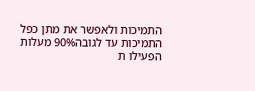התמיכות ולאפשר את מתן כפל התמיכות עד לגובה90% מעלות הפעילו ת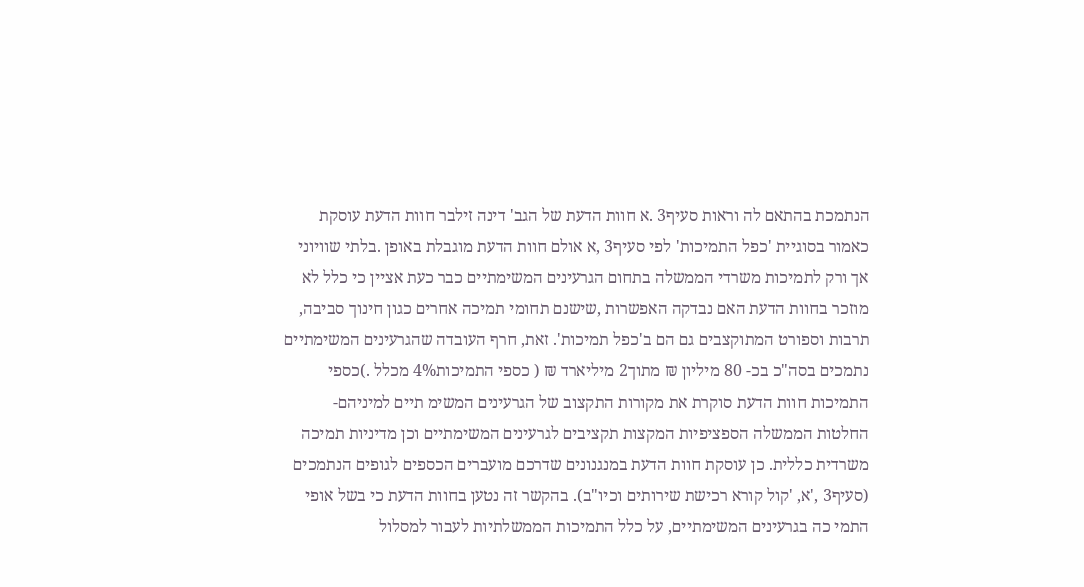הנתמכת בהתאם לה וראות סעיף3 .א חוות הדעת של הגב' דינה זילבר חוות הדעת עוסקת כאמור בסוגיית 'כפל התמיכות' לפי סעיף3 ,א אולם חוות הדעת מוגבלת באופן .בלתי שוויוני אך ורק לתמיכות משרדי הממשלה בתחום הגרעינים המשימתיים כבר כעת אציין כי כלל לא מוזכר בחוות הדעת האם נבדקה האפשרות ,שישנם תחומי תמיכה אחרים כגון חינוך סביבה, תרבות וספורט המתוקצבים גם הם ב'כפל תמיכות'. זאת, חרף העובדה שהגרעינים המשימתיים נתמכים בסה"כ בכ- 80 מיליון ₪ מתוך2 מיליארד ₪ ( כספי התמיכות4% מכלל .)כספי התמיכות חוות הדעת סוקרת את מקורות התקצוב של הגרעינים המשימ תיים למיניהם- החלטות הממשלה הספציפיות המקצות תקציבים לגרעינים המשימתיים וכן מדיניות תמיכה משרדית כללית. כן עוסקת חוות הדעת במנגנונים שדרכם מועברים הכספים לגופים הנתמכים (סעיף3 ,'א, 'קול קורא רכישת שירותים וכיו"ב). בהקשר זה נטען בחוות הדעת כי בשל אופי התמי כה בגרעינים המשימתיים, על כלל התמיכות הממשלתיות לעבור למסלול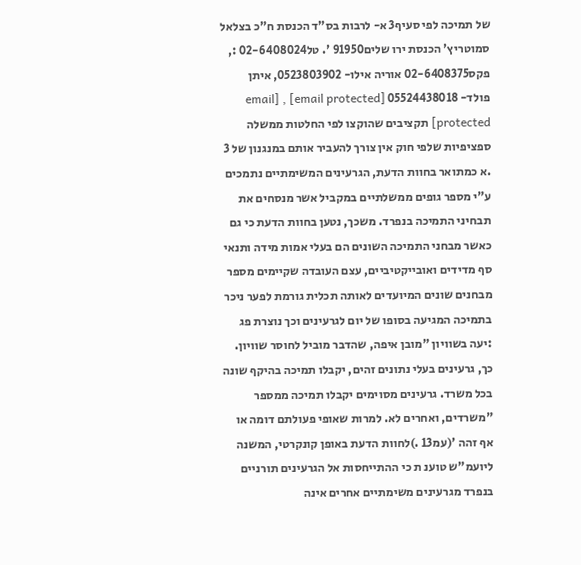של תמיכה לפי סעיף3 א- לרבות בס"ד הכנסת ח"כ בצלאל סמוטריץ' הכנסת ירו שלים91950 '. טל02-6408024 :, פקס02-6408375 אוריה אילו- 0523803902, איתן פולד- 05524438018 [email protected] , [email protected] תקציבים שהוקצו לפי החלטות ממשלה ספציפיות שלפי חוק אין צורך להעביר אותם במנגנון של 3 .א כמתואר בחוות הדעת, הגרעינים המשימתיים נתמכים ע"י מספר גופים ממשלתיים במקביל אשר מנסחים את תבחיני התמיכה בנפרד. משכך, נטען בחוות הדעת כי גם כאשר מבחני התמיכה השונים הם בעלי אמות מידה ותנאי סף מדידים ואובייקטיביים, עצם העובדה שקיימים מספר מבחנים שונים המיועדים לאותה תכלית גורמת לפער ניכר בתמיכה המגיעה בסופו של יום לגרעינים וכך נוצרת פג :יעה בשוויון "מובן איפה, שהדבר מוביל לחוסר שוויון. כך, גרעינים בעלי נתונים זהים, יקבלו תמיכה בהיקף שונה בכל משרד. גרעינים מסוימים יקבלו תמיכה ממספר "משרדים, ואחרים לא. למרות שאופי פעולתם דומה או אף זהה '(עמ13 .)לחוות הדעת באופן קונקרטי, המשנה ליועמ"ש טוענ ת כי ההתייחסות אל הגרעינים תורניים בנפרד מגרעינים משימתיים אחרים אינה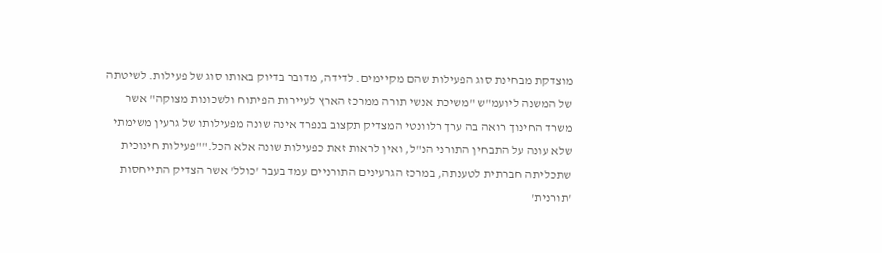מוצדקת מבחינת סוג הפעילות שהם מקיימים. לדידה, מדובר בדיוק באותו סוג של פעילות. לשיטתה של המשנה ליועמ"ש "משיכת אנשי תורה ממרכז הארץ לעיירות הפיתוח ולשכונות מצוקה" אשר משרד החינוך רואה בה ערך רלוונטי המצדיק תקצוב בנפרד אינה שונה מפעילותו של גרעין משימתי שלא עונה על התבחין התורני הנ"ל, ואין לראות זאת כפעילות שונה אלא הכל.""פעילות חינוכית שתכליתה חברתית לטענתה, במרכז הגרעינים התורניים עמד בעבר 'כולל' אשר הצדיק התייחסות 'תורנית'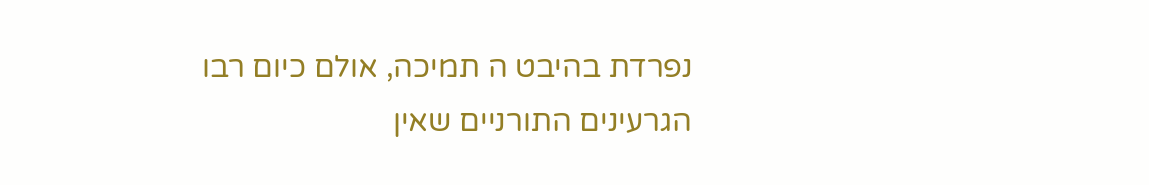נפרדת בהיבט ה תמיכה, אולם כיום רבו הגרעינים התורניים שאין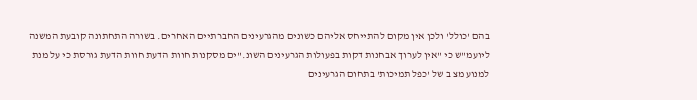בהם 'כולל' ולכן אין מקום להתייחס אליהם כשונים מהגרעינים החברתיים האחרים. בשורה התחתונה קובעת המשנה ליועמ"ש כי "אין לערוך אבחנות דקות בפעולות הגרעינים השונ."ים מסקנות חוות הדעת חוות הדעת גורסת כי על מנת למנוע מצ ב של 'כפל תמיכות' בתחום הגרעינים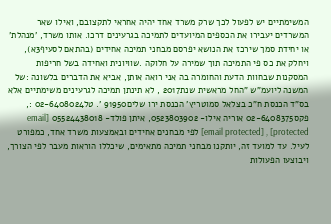המשימתיים יש לפעול לכך שרק משרד אחד יהיה אחראי לתקצובם, ואילו שאר המשרדים יעבירו את הכספים המיועדים לתמיכה בגרעינים דרכו. אותו משרד, 'מנהלת' או יחידת סמך שירכז את הנושא יפרסם מבחני תמיכה אחידים (בהתאם לסעיף3א), ויחלק את כס פי התמיכה תוך שמירה על חלוקה .שוויונית ואחידה בשל חריפות המסקנות שבחוות הדעת והחומרה בה אני רואה אותן, אביא את הדברים בלשונה :של המשנה ליועמ"ש "החל מראשית שנת2017 , לא תינתן תמיכה לגרעינים משימתיים אלא בס"ד הכנסת ח"כ בצלאל סמוטריץ' הכנסת ירו שלים91950 '. טל02-6408024 :, פקס02-6408375 אוריה אילו- 0523803902, איתן פולד- 05524438018 [email protected] , [email protected] לפי מבחנים אחידים ובאמצעות משרד אחד, כמפורט לעיל. עד למועד זה, יותקנו מבחני תמיכה מתאימים, שיכללו הוראות מעבר לפי הצורך, ויבוצעו הפעולות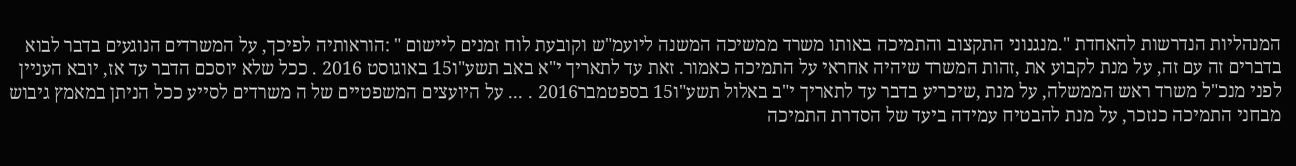המנהליות הנדרשות להאחדת ".מנגנוני התקצוב והתמיכה באותו משרד ממשיכה המשנה ליועמ"ש וקובעת לוח זמנים ליישום " :הוראותיה לפיכך, על המשרדים הנוגעים בדבר לבוא בדברים זה עם זה, על מנת לקבוע את ,זהות המשרד שיהיה אחראי על התמיכה כאמור. זאת עד לתאריך י"א באב תשע"ו15 באוגוסט 2016 . ככל שלא יוסכם הדבר עד אז, יובא העניין לפני מנכ"ל משרד ראש הממשלה, על מנת ,שיכריע בדבר עד לתאריך י"ב באלול תשע"ו15 בספטמבר2016 . ... על היועצים המשפטיים של ה משרדים לסייע ככל הניתן במאמץ גיבוש מבחני התמיכה כנזכר, על מנת להבטיח עמידה ביעד של הסדרת התמיכה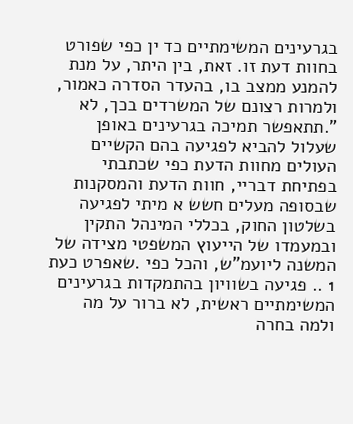בגרעינים המשימתיים כד ין כפי שפורט בחוות דעת זו. זאת, בין היתר, על מנת להמנע ממצב בו, בהעדר הסדרה כאמור, ולמרות רצונם של המשרדים בכך, לא ".תתאפשר תמיכה בגרעינים באופן שעלול להביא לפגיעה בהם הקשיים העולים מחוות הדעת כפי שכתבתי בפתיחת דבריי, חוות הדעת והמסקנות שבסופה מעלים חשש א מיתי לפגיעה בשלטון החוק, בכללי המינהל התקין ובמעמדו של הייעוץ המשפטי מצידה של המשנה ליועמ"ש, והכל כפי .שאפרט כעת 1 .. פגיעה בשוויון בהתמקדות בגרעינים המשימתיים ראשית, לא ברור על מה ולמה בחרה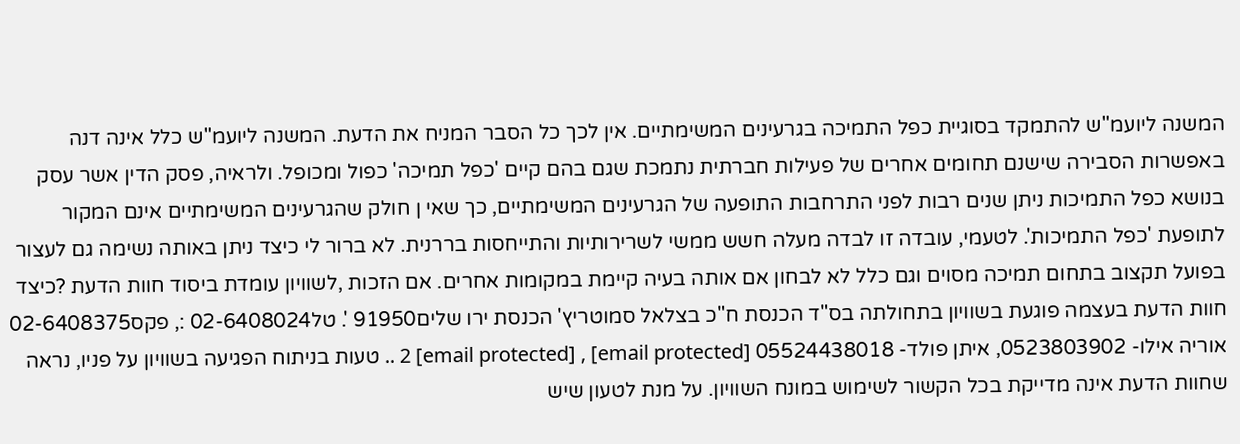המשנה ליועמ"ש להתמקד בסוגיית כפל התמיכה בגרעינים המשימתיים. אין לכך כל הסבר המניח את הדעת. המשנה ליועמ"ש כלל אינה דנה באפשרות הסבירה שישנם תחומים אחרים של פעילות חברתית נתמכת שגם בהם קיים 'כפל תמיכה' כפול ומכופל. ולראיה, פסק הדין אשר עסק בנושא כפל התמיכות ניתן שנים רבות לפני התרחבות התופעה של הגרעינים המשימתיים, כך שאי ן חולק שהגרעינים המשימתיים אינם המקור לתופעת 'כפל התמיכות'. לטעמי, עובדה זו לבדה מעלה חשש ממשי לשרירותיות והתייחסות בררנית. לא ברור לי כיצד ניתן באותה נשימה גם לעצור בפועל תקצוב בתחום תמיכה מסוים וגם כלל לא לבחון אם אותה בעיה קיימת במקומות אחרים. אם הזכות ,לשוויון עומדת ביסוד חוות הדעת ?כיצד חוות הדעת בעצמה פוגעת בשוויון בתחולתה בס"ד הכנסת ח"כ בצלאל סמוטריץ' הכנסת ירו שלים91950 '. טל02-6408024 :, פקס02-6408375 אוריה אילו- 0523803902, איתן פולד- 05524438018 [email protected] , [email protected] 2 .. טעות בניתוח הפגיעה בשוויון על פניו, נראה שחוות הדעת אינה מדייקת בכל הקשור לשימוש במונח השוויון. על מנת לטעון שיש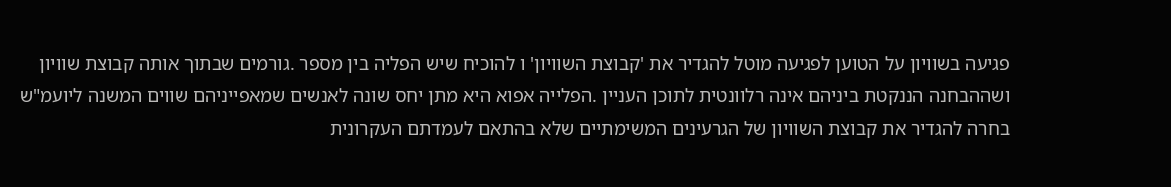פגיעה בשוויון על הטוען לפגיעה מוטל להגדיר את 'קבוצת השוויון' ו להוכיח שיש הפליה בין מספר .גורמים שבתוך אותה קבוצת שוויון ושההבחנה הננקטת ביניהם אינה רלוונטית לתוכן העניין .הפלייה אפוא היא מתן יחס שונה לאנשים שמאפייניהם שווים המשנה ליועמ"ש בחרה להגדיר את קבוצת השוויון של הגרעינים המשימתיים שלא בהתאם לעמדתם העקרונית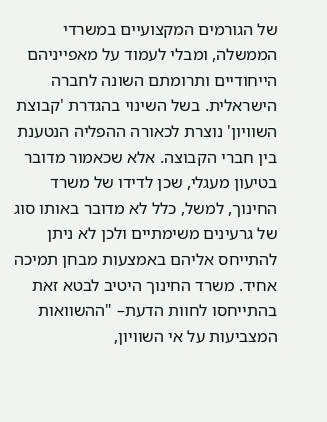של הגורמים המקצועיים במשרדי הממשלה, ומבלי לעמוד על מאפייניהם הייחודיים ותרומתם השונה לחברה הישראלית. בשל השינוי בהגדרת 'קבוצת השוויון' נוצרת לכאורה ההפליה הנטענת בין חברי הקבוצה. אלא שכאמור מדובר בטיעון מעגלי, שכן לדידו של משרד החינוך, למשל, כלל לא מדובר באותו סוג של גרעינים משימתיים ולכן לא ניתן להתייחס אליהם באמצעות מבחן תמיכה אחיד. משרד החינוך היטיב לבטא זאת בהתייחסו לחוות הדעת– "ההשוואות המצביעות על אי השוויון,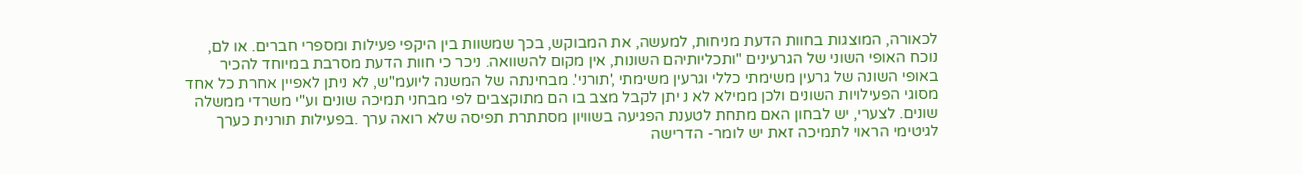לכאורה, המוצגות בחוות הדעת מניחות, למעשה, את המבוקש, בכך שמשוות בין היקפי פעילות ומספרי חברים. או לם, נוכח האופי השוני של הגרעינים "ותכליותיהם השונות, אין מקום להשוואה. ניכר כי חוות הדעת מסרבת במיוחד להכיר באופי השונה של גרעין משימתי כללי וגרעין משימתי ,'תורני'. מבחינתה של המשנה ליועמ"ש, לא ניתן לאפיין אחרת כל אחד מסוגי הפעילויות השונים ולכן ממילא לא נ יתן לקבל מצב בו הם מתוקצבים לפי מבחני תמיכה שונים וע"י משרדי ממשלה שונים. לצערי, יש לבחון האם מתחת לטענת הפגיעה בשוויון מסתתרת תפיסה שלא רואה ערך .בפעילות תורנית כערך לגיטימי הראוי לתמיכה זאת יש לומר- הדרישה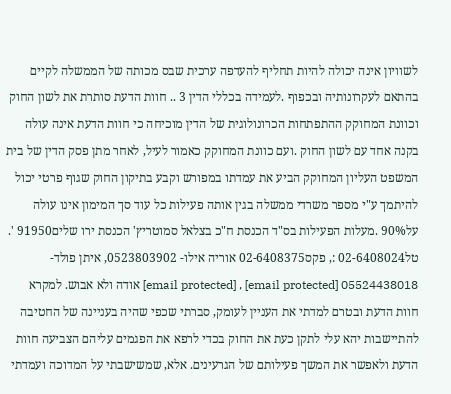לשוויון אינה יכולה להיות תחליף להעדפה ערכית שבס מכותה של הממשלה לקיים בהתאם לעקרונותיה ובכפוף .לעמידה בכללי הדין 3 .. חוות הדעת סותרת את לשון החוק וכוונת המחוקק ההתפתחות הכרונולוגית של הדין מוכיחה כי חוות הדעת אינה עולה בקנה אחד עם לשון החוק .ועם כוונת המחוקק כאמור לעיל, לאחר מתן פסק הדין של בית המשפט העליון המחוקק הביע את עמדתו במפורש וקבע בתיקון החוק שגוף פרטי יכול להיתמך ע"י מספר משרדי ממשלה בגין אותה פעילות כל עוד סך המימון אינו עולה על90% .מעלות הפעילות בס"ד הכנסת ח"כ בצלאל סמוטריץ' הכנסת ירו שלים91950 '. טל02-6408024 :, פקס02-6408375 אוריה אילו- 0523803902, איתן פולד- 05524438018 [email protected] , [email protected] אודה ולא אבוש. למקרא חוות הדעת ובטרם למדתי את העניין לעומק, סברתי שכפי שהיה בעניינה של החטיבה להתיישבות יהא עלי לתקן כעת את החוק בכדי לרפא את הפגמים עליהם הצביעה חוות הדעת ולאפשר את המשך פעילותם של הגרעינים. אלא, שמשישבתי על המדוכה ועמדתי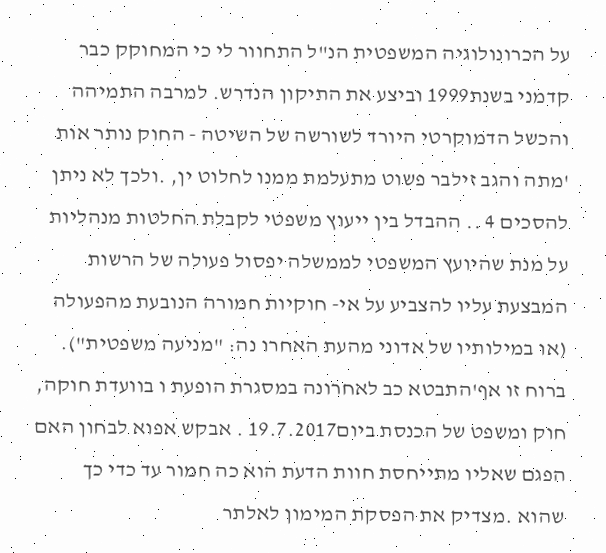על הכרונולוגיה המשפטית הנ"ל התחוור לי כי המחוקק כבר קדמני בשנת1999 וביצע את התיקון הנדרש. למרבה התמיהה והכשל הדמוקרטי היורד לשורשה של השיטה - החוק נותר אות 'מתה והגב זילבר פשוט מתעלמת ממנו לחלוט ין, .ולכך לא ניתן להסכים 4 .. ההבדל בין ייעוץ משפטי לקבלת החלטות מנהליות על מנת שהיועץ המשפטי לממשלה יפסול פעולה של הרשות המבצעת עליו להצביע על אי- חוקיות חמורה הנובעת מהפעולה (או במילותיו של אדוני מהעת האחרו נה: "מניעה משפטית"). ברוח זו אף'התבטא כב לאחרונה במסגרת הופעת ו בוועדת חוקה, חוק ומשפט של הכנסת ביום19.7.2017 . אבקש אפוא לבחון האם הפגם שאליו מתייחסת חוות הדעת הוא כה חמור עד כדי כך שהוא .מצדיק את הפסקת המימון לאלתר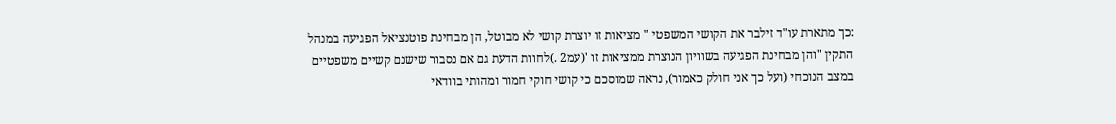:כך מתארת עו"ד זילבר את הקושי המשפטי " מציאות זו יוצרת קושי לא מבוטל, הן מבחינת פוטנציאל הפגיעה במנהל התקין "והן מבחינת הפגיעה בשוויון הנוצרת ממציאות זו '(עמ2 .)לחוות הדעת גם אם נסבור שישנם קשיים משפטיים במצב הנוכחי (ועל כך אני חולק כאמור), נראה שמוסכם כי קושי חוקי חמור ומהותי בוודאי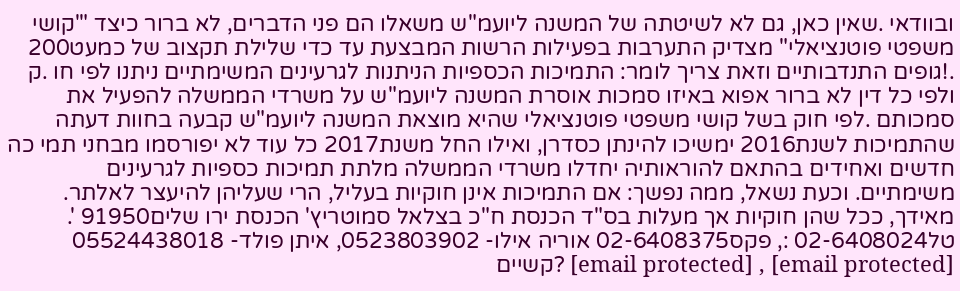ובוודאי .שאין כאן, גם לא לשיטתה של המשנה ליועמ"ש משאלו הם פני הדברים, לא ברור כיצד "'קושי משפטי פוטנציאלי" מצדיק התערבות בפעילות הרשות המבצעת עד כדי שלילת תקצוב של כמעט200 .!גופים התנדבותיים וזאת צריך לומר: התמיכות הכספיות הניתנות לגרעינים המשימתיים ניתנו לפי חו .ק ולפי כל דין לא ברור אפוא באיזו סמכות אוסרת המשנה ליועמ"ש על משרדי הממשלה להפעיל את סמכותם .לפי חוק בשל קושי משפטי פוטנציאלי שהיא מוצאת המשנה ליועמ"ש קבעה בחוות דעתה שהתמיכות לשנת2016 ימשיכו להינתן כסדרן, ואילו החל משנת2017 כל עוד לא יפורסמו מבחני תמי כה חדשים ואחידים בהתאם להוראותיה יחדלו משרדי הממשלה מלתת תמיכות כספיות לגרעינים משימתיים. וכעת נשאל, ממה נפשך: אם התמיכות אינן חוקיות בעליל, הרי שעליהן להיעצר לאלתר. מאידך, ככל שהן חוקיות אך מעלות בס"ד הכנסת ח"כ בצלאל סמוטריץ' הכנסת ירו שלים91950 '. טל02-6408024 :, פקס02-6408375 אוריה אילו- 0523803902, איתן פולד- 05524438018 [email protected] , [email protected] ?קשיים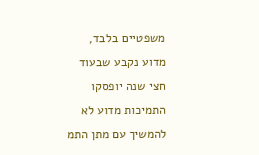משפטיים בלבד, מדוע נקבע שבעוד חצי שנה יופסקו התמיכות מדוע לא להמשיך עם מתן התמ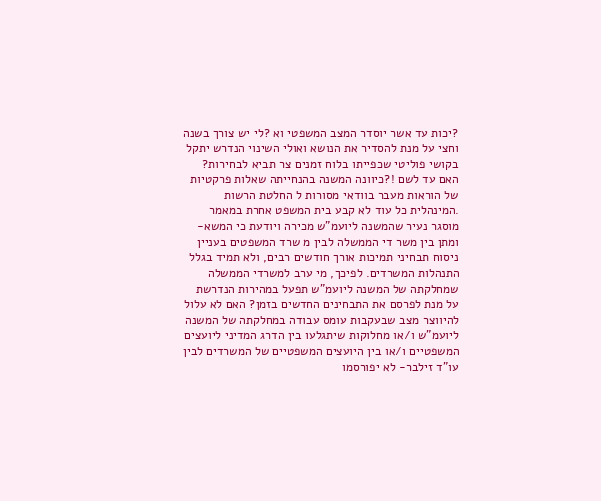?יכות עד אשר יוסדר המצב המשפטי וא ?לי יש צורך בשנה וחצי על מנת להסדיר את הנושא ואולי השינוי הנדרש יתקל בקושי פוליטי שכפייתו בלוח זמנים צר תביא לבחירות? האם עד לשם !?כיוונה המשנה בהנחייתה שאלות פרקטיות של הוראות מעבר בוודאי מסורות ל החלטת הרשות .המינהלית כל עוד לא קבע בית המשפט אחרת במאמר מוסגר נעיר שהמשנה ליועמ"ש מכירה ויודעת כי המשא-ומתן בין משר די הממשלה לבין מ שרד המשפטים בעניין ניסוח תבחיני תמיכות אורך חודשים רבים, ולא תמיד בגלל התנהלות המשרדים. לפיכך, מי ערב למשרדי הממשלה שמחלקתה של המשנה ליועמ"ש תפעל במהירות הנדרשת על מנת לפרסם את התבחינים החדשים בזמן? האם לא עלול להיווצר מצב שבעקבות עומס עבודה במחלקתה של המשנה ליועמ"ש ו/או מחלוקות שיתגלעו בין הדרג המדיני ליועצים המשפטיים ו/או בין היועצים המשפטיים של המשרדים לבין עו"ד זילבר- לא יפורסמו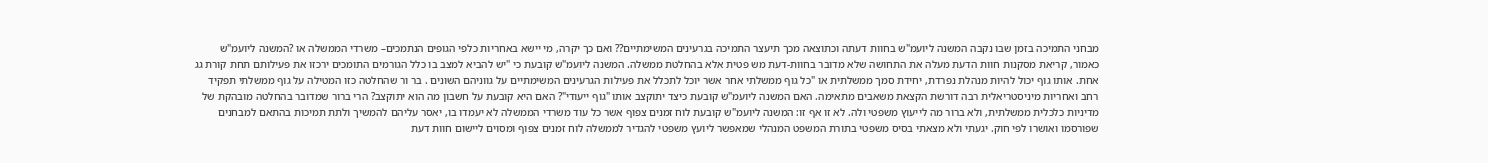מבחני התמיכה בזמן שבו נקבה המשנה ליועמ"ש בחוות דעתה וכתוצאה מכך תיעצר התמיכה בגרעינים המשימתיים?? ואם כך יקרה, מי יישא באחריות כלפי הגופים הנתמכים– משרדי הממשלה או ?המשנה ליועמ"ש כאמור, קריאת מסקנות חוות הדעת מעלה את התחושה שלא מדובר בחוות-דעת מש פטית אלא בהחלטת ממשלה. המשנה ליועמ"ש קובעת כי "יש להביא למצב בו כלל הגורמים התומכים ירכזו את פעילותם תחת קורת גג אחת. אותו גוף יכול להיות מנהלת נפרדת, יחידת סמך ממשלתית או "כל גוף ממשלתי אחר אשר יוכל לתכלל את פעילות הגרעינים המשימתיים על גווניהם השונים . בר ור שהחלטה כזו המטילה על גוף ממשלתי תפקיד רחב ואחריות מיניסטריאלית רבה דורשת הקצאת משאבים מתאימה. האם המשנה ליועמ"ש קובעת כיצד יתוקצב אותו "גוף ייעודי"? האם היא קובעת על חשבון מה הוא יתוקצב? הרי ברור שמדובר בהחלטה מובהקת של מדיניות כלכלית ממשלתית, ולא ברור מה לייעוץ משפטי ולה. לא זו אף זו: המשנה ליועמ"ש קובעת לוח זמנים צפוף אשר כל עוד משרדי הממשלה לא יעמדו בו, יאסר עליהם להמשיך ולתת תמיכות בהתאם למבחנים שפורסמו ואושרו לפי חוק. יגעתי ולא מצאתי בסיס משפטי בתורת המשפט המנהלי שמאפשר ליועץ משפטי להגדיר לממשלה לוח זמנים צפוף ומסוים ליישום חוות דעת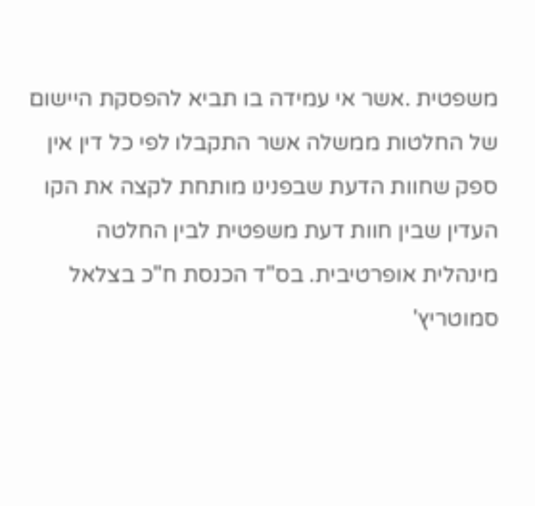משפטית .אשר אי עמידה בו תביא להפסקת היישום של החלטות ממשלה אשר התקבלו לפי כל דין אין ספק שחוות הדעת שבפנינו מותחת לקצה את הקו העדין שבין חוות דעת משפטית לבין החלטה מינהלית אופרטיבית. בס"ד הכנסת ח"כ בצלאל סמוטריץ'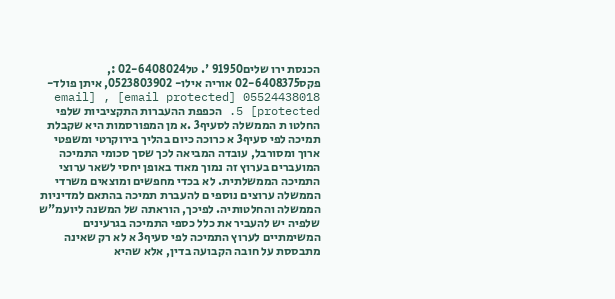הכנסת ירו שלים91950 '. טל02-6408024 :, פקס02-6408375 אוריה אילו- 0523803902, איתן פולד- 05524438018 [email protected] , [email protected] 5. הכפפת ההעברות התקציביות שלפי החלטו ת הממשלה לסעיף3 .א מן המפורסמות היא שקבלת תמיכה לפי סעיף3 א כרוכה כיום בהליך בירוקרטי ומשפטי ארוך ומסורבל, עובדה המביאה לכך שסך סכומי התמיכה המועברים בערוץ זה נמוך מאוד באופן יחסי לשאר ערוצי התמיכה הממשלתית. לא בכדי מחפשים ומוצאים משרדי הממשלה ערוצים נוספי ם להעברת תמיכה בהתאם למדיניות הממשלה והחלטותיה. לפיכך, הוראתה של המשנה ליועמ"ש שלפיה יש להעביר את כלל כספי התמיכה בגרעינים המשימתיים לערוץ התמיכה לפי סעיף3 א לא רק שאינה מתבססת על חובה הקבועה בדין, אלא שהיא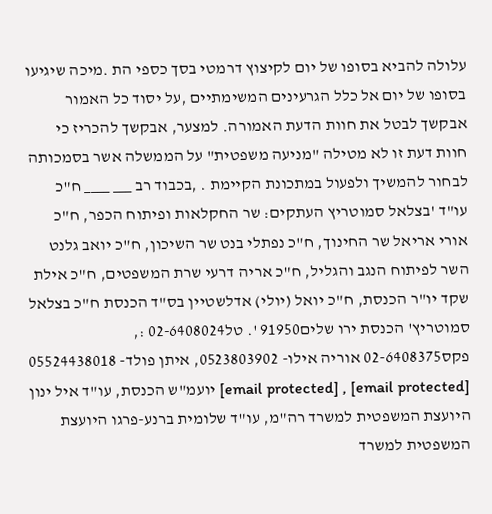עלולה להביא בסופו של יום לקיצוץ דרמטי בסך כספי הת .מיכה שיגיעו בסופו של יום אל כלל הגרעינים המשימתיים ,על יסוד כל האמור אבקשך לבטל את חוות הדעת האמורה. למצער, אבקשך להכריז כי חוות דעת זו לא מטילה "מניעה משפטית" על הממשלה אשר בסמכותה לבחור להמשיך ולפעול במתכונת הקיימת . ,בכבוד רב ___ ____ ח"כ עו"ד 'בצלאל סמוטריץ העתקים: שר החקלאות ופיתוח הכפר, ח"כ אורי אריאל שר החינוך, ח"כ נפתלי בנט שר השיכון, ח"כ יואב גלנט השר לפיתוח הנגב והגליל, ח"כ אריה דרעי שרת המשפטים, ח"כ אילת שקד יו"ר הכנסת, ח"כ יואל (יולי) אדלשטיין בס"ד הכנסת ח"כ בצלאל סמוטריץ' הכנסת ירו שלים91950 '. טל02-6408024 :, פקס02-6408375 אוריה אילו- 0523803902, איתן פולד- 05524438018 [email protected] , [email protected] יועמ"ש הכנסת, עו"ד איל ינון היועצת המשפטית למשרד רה"מ, עו"ד שלומית ברנע-פרגו היועצת המשפטית למשרד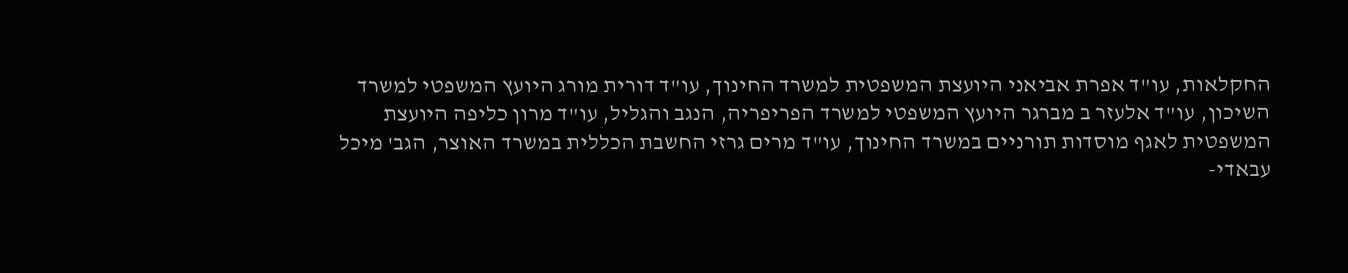החקלאות, עו"ד אפרת אביאני היועצת המשפטית למשרד החינוך, עו"ד דורית מורג היועץ המשפטי למשרד השיכון, עו"ד אלעזר ב מברגר היועץ המשפטי למשרד הפריפריה, הנגב והגליל, עו"ד מרון כליפה היועצת המשפטית לאגף מוסדות תורניים במשרד החינוך, עו"ד מרים גרזי החשבת הכללית במשרד האוצר, הגב' מיכל עבאדי-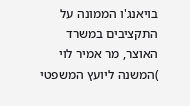בויאנג'ו הממונה על התקציבים במשרד האוצר, מר אמיר לוי )המשנה ליועץ המשפטי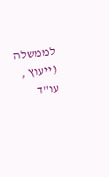לממשלה (ייעוץ , עו"ד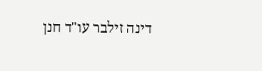דינה זילבר עו"ד חנן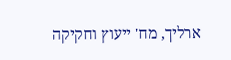ארליך, מח' ייעוץ וחקיקה